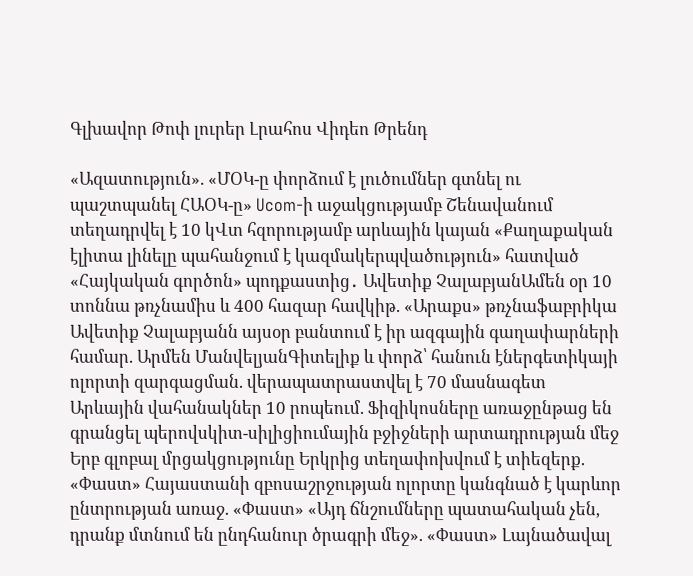Գլխավոր Թոփ լուրեր Լրահոս Վիդեո Թրենդ

«Ազատություն». «ՄՕԿ-ը փորձում է լուծումներ գտնել ու պաշտպանել ՀԱՕԿ-ը» Ucom-ի աջակցությամբ Շենավանում տեղադրվել է 10 կՎտ հզորությամբ արևային կայան «Քաղաքական էլիտա լինելը պահանջում է կազմակերպվածություն» հատված «Հայկական գործոն» պոդքաստից․ Ավետիք ՉալաբյանԱմեն օր 10 տոննա թռչնամիս և 400 հազար հավկիթ. «Արաքս» թռչնաֆաբրիկա Ավետիք Չալաբյանն այսօր բանտում է իր ազգային գաղափարների համար. Արմեն ՄանվելյանԳիտելիք և փորձ՝ հանուն էներգետիկայի ոլորտի զարգացման. վերապատրաստվել է 70 մասնագետ Արևային վահանակներ 10 րոպեում. Ֆիզիկոսները առաջընթաց են գրանցել պերովսկիտ-սիլիցիումային բջիջների արտադրության մեջ Երբ գլոբալ մրցակցությունը Երկրից տեղափոխվում է տիեզերք. «Փաստ» Հայաստանի զբոսաշրջության ոլորտը կանգնած է կարևոր ընտրության առաջ. «Փաստ» «Այդ ճնշումները պատահական չեն, դրանք մտնում են ընդհանուր ծրագրի մեջ». «Փաստ» Լայնածավալ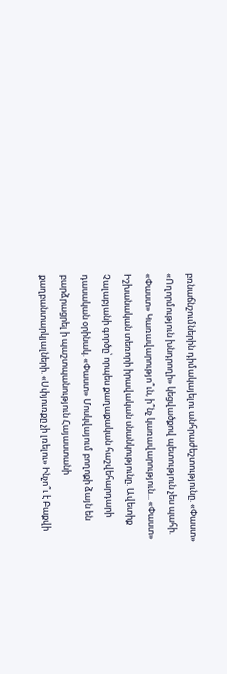բռնաճնշումներին դիմակայելու անհրաժեշտությունը. «Փաստ» «Ողորմություն խնդրողի» կեցվածքով պետություն չես պահի. «Փաստ» Կառավարությո՞ւն, ի՞նչ կառավարություն... «Փաստ» Իշխանական տեռորի իրավական սնանկությունը. Ավետիք Չալաբյանի գործը՝ որպես քաղաքական հաշվեհարդարի դասական օրինակ. «Փաստ» Մոսկվայում բողոքի ձայն են բարձրացրել ի պաշտպանություն Հայաստանի քաղբանտարկյալների. «Սփյուռքը չի լռելու» Ինչո՞ւ է Բաքվի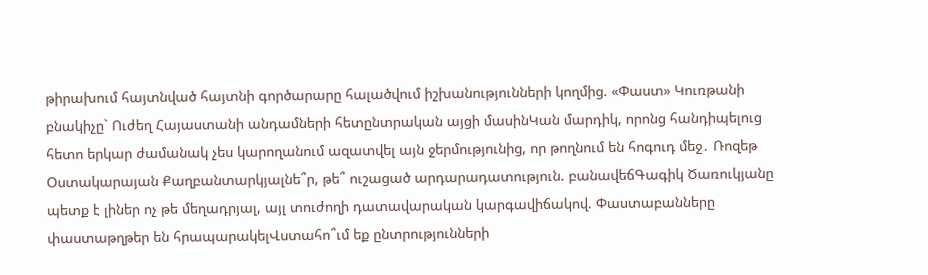թիրախում հայտնված հայտնի գործարարը հալածվում իշխանությունների կողմից. «Փաստ» Կուռթանի բնակիչը` Ուժեղ Հայաստանի անդամների հետընտրական այցի մասինԿան մարդիկ, որոնց հանդիպելուց հետո երկար ժամանակ չես կարողանում ազատվել այն ջերմությունից, որ թողնում են հոգուդ մեջ․ Ռոզեթ Օստակարայան Քաղբանտարկյալնե՞ր, թե՞ ուշացած արդարադատություն. բանավեճԳագիկ Ծառուկյանը պետք է լիներ ոչ թե մեղադրյալ, այլ տուժողի դատավարական կարգավիճակով. Փաստաբանները փաստաթղթեր են հրապարակելՎստահո՞ւմ եք ընտրությունների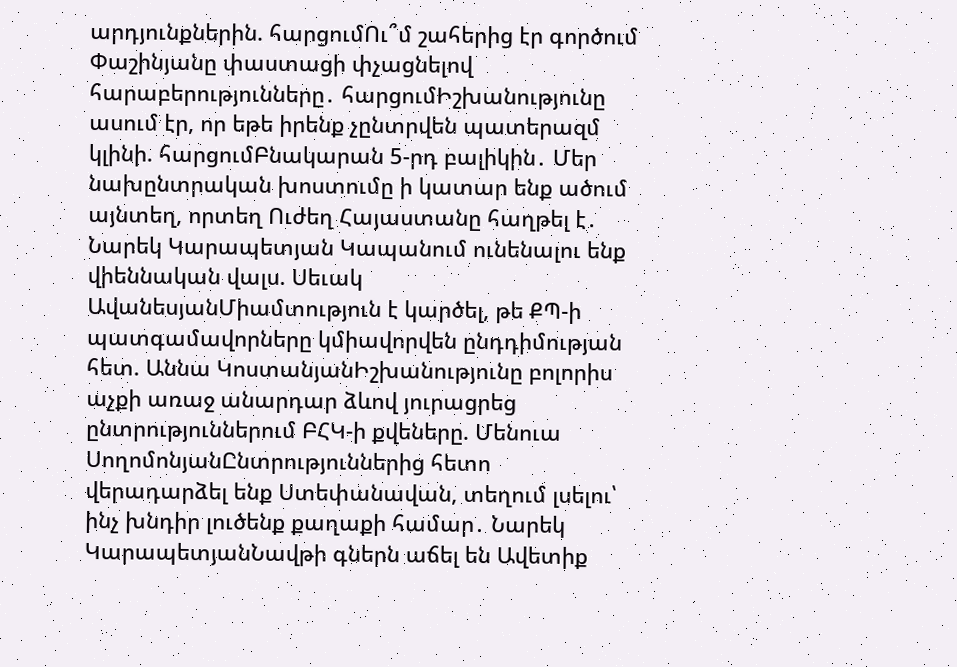արդյունքներին. հարցումՈւ՞մ շահերից էր գործում Փաշինյանը փաստացի փչացնելով հարաբերությունները․ հարցումԻշխանությունը ասում էր, որ եթե իրենք չընտրվեն պատերազմ կլինի. հարցումԲնակարան 5-րդ բալիկին․ Մեր նախընտրական խոստումը ի կատար ենք ածում այնտեղ, որտեղ Ուժեղ Հայաստանը հաղթել է․ Նարեկ Կարապետյան Կապանում ունենալու ենք վիեննական վալս. Սեւակ ԱվանեսյանՄիամտություն է կարծել, թե ՔՊ-ի պատգամավորները կմիավորվեն ընդդիմության հետ. Աննա ԿոստանյանԻշխանությունը բոլորիս աչքի առաջ անարդար ձևով յուրացրեց ընտրություններում ԲՀԿ-ի քվեները. Մենուա ՍողոմոնյանԸնտրություններից հետո վերադարձել ենք Ստեփանավան, տեղում լսելու՝ ինչ խնդիր լուծենք քաղաքի համար․ Նարեկ ԿարապետյանՆավթի գներն աճել են Ավետիք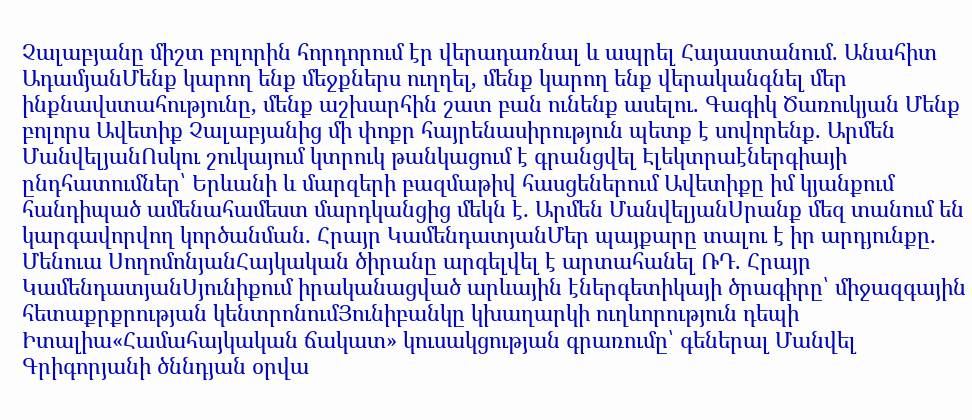Չալաբյանը միշտ բոլորին հորդորում էր վերադառնալ և ապրել Հայաստանում. Անահիտ ԱդամյանՄենք կարող ենք մեջքներս ուղղել, մենք կարող ենք վերականգնել մեր ինքնավստահությունը, մենք աշխարհին շատ բան ունենք ասելու. Գագիկ Ծառուկյան Մենք բոլորս Ավետիք Չալաբյանից մի փոքր հայրենասիրություն պետք է սովորենք. Արմեն ՄանվելյանՈսկու շուկայում կտրուկ թանկացում է գրանցվել Էլեկտրաէներգիայի ընդհատումներ՝ Երևանի և մարզերի բազմաթիվ հասցեներում Ավետիքը իմ կյանքում հանդիպած ամենահամեստ մարդկանցից մեկն է․ Արմեն ՄանվելյանՍրանք մեզ տանում են կարգավորվող կործանման․ Հրայր ԿամենդատյանՄեր պայքարը տալու է իր արդյունքը․ Մենուա ՍողոմոնյանՀայկական ծիրանը արգելվել է արտահանել ՌԴ. Հրայր ԿամենդատյանՍյունիքում իրականացված արևային էներգետիկայի ծրագիրը՝ միջազգային հետաքրքրության կենտրոնումՅունիբանկը կխաղարկի ուղևորություն դեպի Իտալիա«Համահայկական ճակատ» կուսակցության գրառումը՝ գեներալ Մանվել Գրիգորյանի ծննդյան օրվա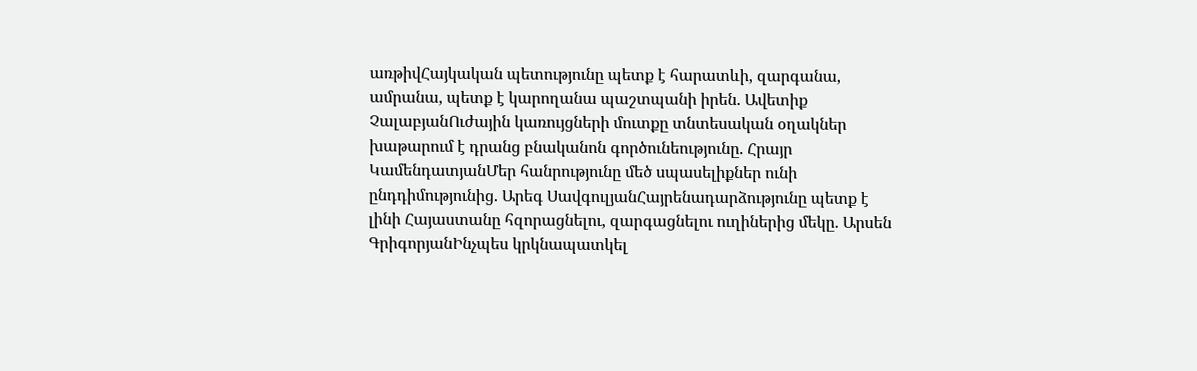առթիվՀայկական պետությունը պետք է հարատևի, զարգանա, ամրանա, պետք է կարողանա պաշտպանի իրեն. Ավետիք ՉալաբյանՈւժային կառույցների մուտքը տնտեսական օղակներ խաթարում է դրանց բնականոն գործունեությունը. Հրայր ԿամենդատյանՄեր հանրությունը մեծ սպասելիքներ ունի ընդդիմությունից. Արեգ ՍավգուլյանՀայրենադարձությունը պետք է լինի Հայաստանը հզորացնելու, զարգացնելու ուղիներից մեկը. Արսեն ԳրիգորյանԻնչպես կրկնապատկել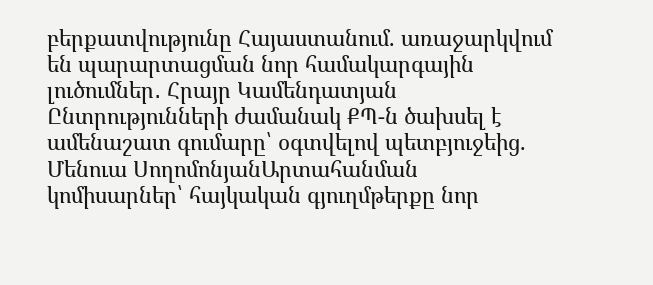բերքատվությունը Հայաստանում. առաջարկվում են պարարտացման նոր համակարգային լուծումներ․ Հրայր Կամենդատյան Ընտրությունների ժամանակ ՔՊ-ն ծախսել է ամենաշատ գումարը՝ օգտվելով պետբյուջեից. Մենուա ՍողոմոնյանԱրտահանման կոմիսարներ՝ հայկական գյուղմթերքը նոր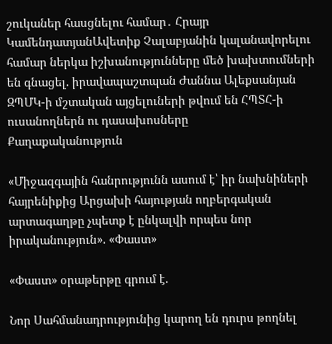շուկաներ հասցնելու համար․ Հրայր ԿամենդատյանԱվետիք Չալաբյանին կալանավորելու համար ներկա իշխանությունները մեծ խախտումների են գնացել. իրավապաշտպան Ժաննա Ալեքսանյան ԶՊՄԿ-ի մշտական այցելուների թվում են ՀՊՏՀ-ի ուսանողներն ու դասախոսները
Քաղաքականություն

«Միջազգային հանրությունն ասում է՝ իր նախնիների հայրենիքից Արցախի հայության ողբերգական արտագաղթը չպետք է ընկալվի որպես նոր իրականություն». «Փաստ»

«Փաստ» օրաթերթը գրում է.

Նոր Սահմանադրությունից կարող են դուրս թողնել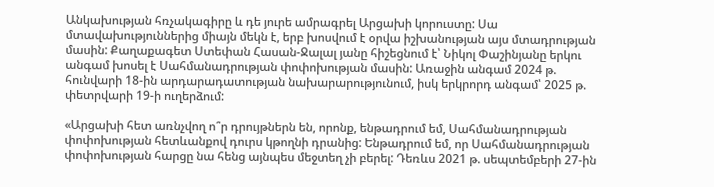Անկախության հռչակագիրը և դե յուրե ամրագրել Արցախի կորուստը: Սա մտավախություններից միայն մեկն է, երբ խոսվում է օրվա իշխանության այս մտադրության մասին: Քաղաքագետ Ստեփան Հասան-Ջալալ յանը հիշեցնում է՝ Նիկոլ Փաշինյանը երկու անգամ խոսել է Սահմանադրության փոփոխության մասին: Առաջին անգամ 2024 թ. հունվարի 18-ին արդարադատության նախարարությունում, իսկ երկրորդ անգամ՝ 2025 թ. փետրվարի 19-ի ուղերձում:

«Արցախի հետ առնչվող ո՞ր դրույթներն են, որոնք, ենթադրում եմ, Սահմանադրության փոփոխության հետևանքով դուրս կթողնի դրանից: Ենթադրում եմ, որ Սահմանադրության փոփոխության հարցը նա հենց այնպես մեջտեղ չի բերել: Դեռևս 2021 թ. սեպտեմբերի 27-ին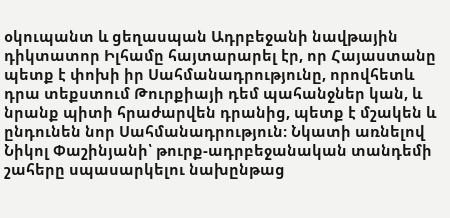օկուպանտ և ցեղասպան Ադրբեջանի նավթային դիկտատոր Իլհամը հայտարարել էր, որ Հայաստանը պետք է փոխի իր Սահմանադրությունը, որովհետև դրա տեքստում Թուրքիայի դեմ պահանջներ կան, և նրանք պիտի հրաժարվեն դրանից, պետք է մշակեն և ընդունեն նոր Սահմանադրություն: Նկատի առնելով Նիկոլ Փաշինյանի՝ թուրք-ադրբեջանական տանդեմի շահերը սպասարկելու նախընթաց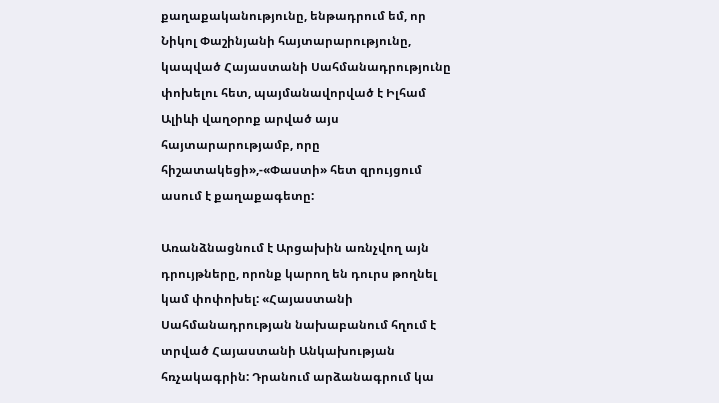քաղաքականությունը, ենթադրում եմ, որ Նիկոլ Փաշինյանի հայտարարությունը, կապված Հայաստանի Սահմանադրությունը փոխելու հետ, պայմանավորված է Իլհամ Ալիևի վաղօրոք արված այս հայտարարությամբ, որը հիշատակեցի»,-«Փաստի» հետ զրույցում ասում է քաղաքագետը:

Առանձնացնում է Արցախին առնչվող այն դրույթները, որոնք կարող են դուրս թողնել կամ փոփոխել: «Հայաստանի Սահմանադրության նախաբանում հղում է տրված Հայաստանի Անկախության հռչակագրին: Դրանում արձանագրում կա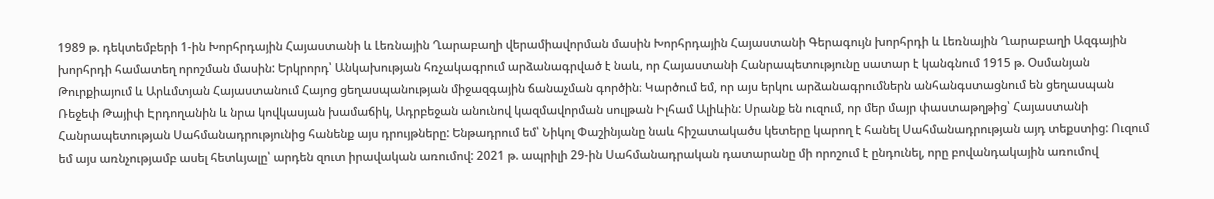1989 թ. դեկտեմբերի 1-ին Խորհրդային Հայաստանի և Լեռնային Ղարաբաղի վերամիավորման մասին Խորհրդային Հայաստանի Գերագույն խորհրդի և Լեռնային Ղարաբաղի Ազգային խորհրդի համատեղ որոշման մասին: Երկրորդ՝ Անկախության հռչակագրում արձանագրված է նաև, որ Հայաստանի Հանրապետությունը սատար է կանգնում 1915 թ. Օսմանյան Թուրքիայում և Արևմտյան Հայաստանում Հայոց ցեղասպանության միջազգային ճանաչման գործին։ Կարծում եմ, որ այս երկու արձանագրումներն անհանգստացնում են ցեղասպան Ռեջեփ Թայիփ Էրդողանին և նրա կովկասյան խամաճիկ, Ադրբեջան անունով կազմավորման սուլթան Իլհամ Ալիևին: Սրանք են ուզում, որ մեր մայր փաստաթղթից՝ Հայաստանի Հանրապետության Սահմանադրությունից հանենք այս դրույթները: Ենթադրում եմ՝ Նիկոլ Փաշինյանը նաև հիշատակածս կետերը կարող է հանել Սահմանադրության այդ տեքստից: Ուզում եմ այս առնչությամբ ասել հետևյալը՝ արդեն զուտ իրավական առումով: 2021 թ. ապրիլի 29-ին Սահմանադրական դատարանը մի որոշում է ընդունել, որը բովանդակային առումով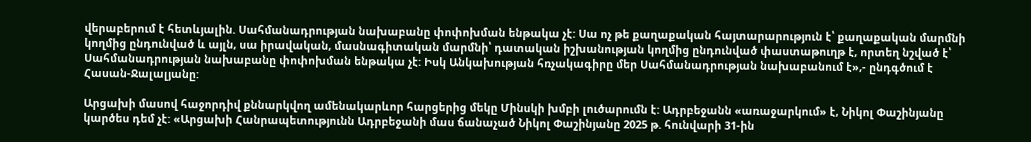վերաբերում է հետևյալին. Սահմանադրության նախաբանը փոփոխման ենթակա չէ: Սա ոչ թե քաղաքական հայտարարություն է՝ քաղաքական մարմնի կողմից ընդունված և այլն, սա իրավական, մասնագիտական մարմնի՝ դատական իշխանության կողմից ընդունված փաստաթուղթ է, որտեղ նշված է՝ Սահմանադրության նախաբանը փոփոխման ենթակա չէ: Իսկ Անկախության հռչակագիրը մեր Սահմանադրության նախաբանում է»,- ընդգծում է Հասան-Ջալալյանը:

Արցախի մասով հաջորդիվ քննարկվող ամենակարևոր հարցերից մեկը Մինսկի խմբի լուծարումն է: Ադրբեջանն «առաջարկում» է, Նիկոլ Փաշինյանը կարծես դեմ չէ: «Արցախի Հանրապետությունն Ադրբեջանի մաս ճանաչած Նիկոլ Փաշինյանը 2025 թ. հունվարի 31-ին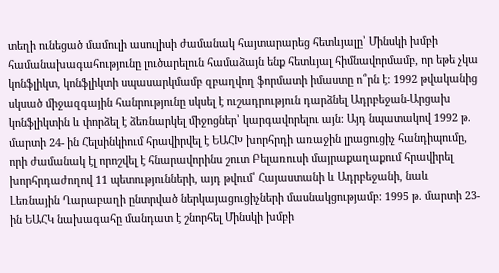տեղի ունեցած մամուլի ասուլիսի ժամանակ հայտարարեց հետևյալը՝ Մինսկի խմբի համանախագահությունը լուծարելուն համաձայն ենք հետևյալ հիմնավորմամբ, որ եթե չկա կոնֆլիկտ, կոնֆլիկտի սպասարկմամբ զբաղվող ֆորմատի իմաստը ո՞րն է: 1992 թվականից սկսած միջազգային հանրությունը սկսել է ուշադրություն դարձնել Ադրբեջան-Արցախ կոնֆլիկտին և փորձել է ձեռնարկել միջոցներ՝ կարգավորելու այն: Այդ նպատակով 1992 թ. մարտի 24- ին Հելսինկիում հրավիրվել է ԵԱՀԽ խորհրդի առաջին լրացուցիչ հանդիպումը, որի ժամանակ էլ որոշվել է հնարավորինս շուտ Բելառուսի մայրաքաղաքում հրավիրել խորհրդաժողով 11 պետությունների, այդ թվում՝ Հայաստանի և Ադրբեջանի, նաև Լեռնային Ղարաբաղի ընտրված ներկայացուցիչների մասնակցությամբ: 1995 թ. մարտի 23-ին ԵԱՀԿ նախագահը մանդատ է շնորհել Մինսկի խմբի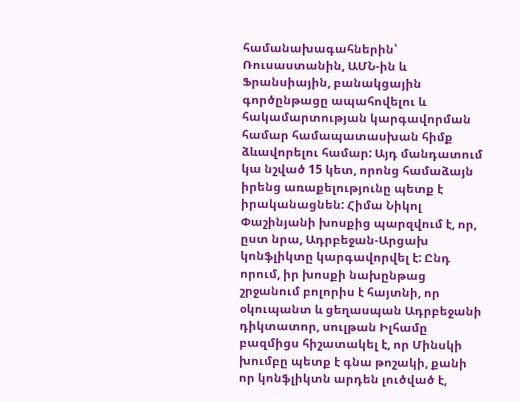համանախագահներին՝ Ռուսաստանին, ԱՄՆ-ին և Ֆրանսիային, բանակցային գործընթացը ապահովելու և հակամարտության կարգավորման համար համապատասխան հիմք ձևավորելու համար: Այդ մանդատում կա նշված 15 կետ, որոնց համաձայն իրենց առաքելությունը պետք է իրականացնեն: Հիմա Նիկոլ Փաշինյանի խոսքից պարզվում է, որ, ըստ նրա, Ադրբեջան-Արցախ կոնֆլիկտը կարգավորվել է: Ընդ որում, իր խոսքի նախընթաց շրջանում բոլորիս է հայտնի, որ օկուպանտ և ցեղասպան Ադրբեջանի դիկտատոր, սուլթան Իլհամը բազմիցս հիշատակել է, որ Մինսկի խումբը պետք է գնա թոշակի, քանի որ կոնֆլիկտն արդեն լուծված է,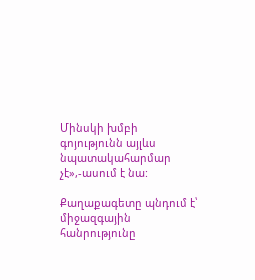Մինսկի խմբի գոյությունն այլևս նպատակահարմար չէ»,-ասում է նա:

Քաղաքագետը պնդում է՝ միջազգային հանրությունը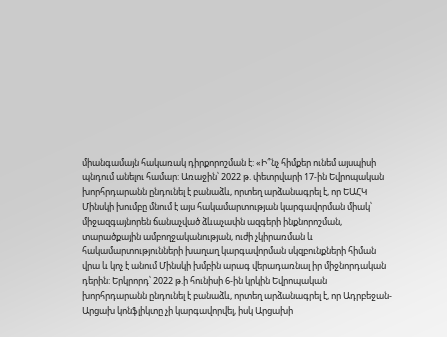միանգամայն հակառակ դիրքորոշման է: «Ի՞նչ հիմքեր ունեմ այսպիսի պնդում անելու համար: Առաջին՝ 2022 թ. փետրվարի 17-ին Եվրոպական խորհրդարանն ընդունել է բանաձև, որտեղ արձանագրել է, որ ԵԱՀԿ Մինսկի խումբը մնում է այս հակամարտության կարգավորման միակ՝ միջազգայնորեն ճանաչված ձևաչափն ազգերի ինքնորոշման, տարածքային ամբողջականության, ուժի չկիրառման և հակամարտությունների խաղաղ կարգավորման սկզբունքների հիման վրա և կոչ է անում Մինսկի խմբին արագ վերադառնալ իր միջնորդական դերին: Երկրորդ՝ 2022 թ.ի հունիսի 6-ին կրկին Եվրոպական խորհրդարանն ընդունել է բանաձև, որտեղ արձանագրել է, որ Ադրբեջան-Արցախ կոնֆլիկտը չի կարգավորվել, իսկ Արցախի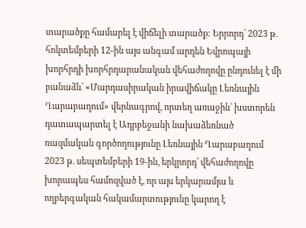տարածքը համարել է վիճելի տարածք: Երրորդ՝ 2023 թ. հոկտեմբերի 12-ին այս անգամ արդեն Եվրոպայի խորհրդի խորհրդարանական վեհաժողովը ընդունել է մի բանաձև՝ «Մարդասիրական իրավիճակը Լեռնային Ղարաբաղում» վերնագրով, որտեղ առաջին՝ խստորեն դատապարտել է Ադրբեջանի նախաձեռնած ռազմական գործողությունը Լեռնային Ղարաբաղում 2023 թ. սեպտեմբերի 19-ին, երկրորդ՝ վեհաժողովը խորապես համոզված է, որ այս երկարամյա և ողբերգական հակամարտությունը կարող է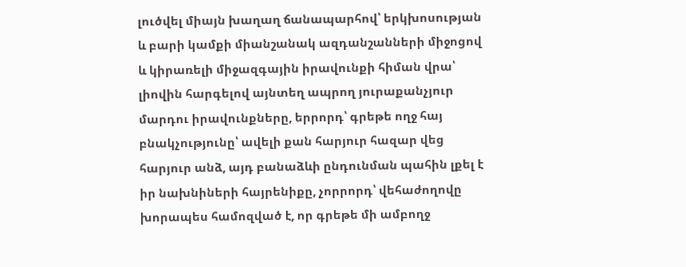լուծվել միայն խաղաղ ճանապարհով՝ երկխոսության և բարի կամքի միանշանակ ազդանշանների միջոցով և կիրառելի միջազգային իրավունքի հիման վրա՝ լիովին հարգելով այնտեղ ապրող յուրաքանչյուր մարդու իրավունքները, երրորդ՝ գրեթե ողջ հայ բնակչությունը՝ ավելի քան հարյուր հազար վեց հարյուր անձ, այդ բանաձևի ընդունման պահին լքել է իր նախնիների հայրենիքը, չորրորդ՝ վեհաժողովը խորապես համոզված է, որ գրեթե մի ամբողջ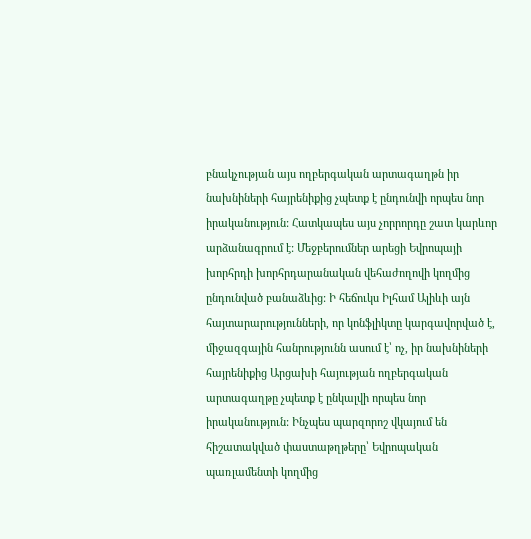բնակչության այս ողբերգական արտագաղթն իր նախնիների հայրենիքից չպետք է ընդունվի որպես նոր իրականություն: Հատկապես այս չորրորդը շատ կարևոր արձանագրում է: Մեջբերումներ արեցի Եվրոպայի խորհրդի խորհրդարանական վեհաժողովի կողմից ընդունված բանաձևից: Ի հեճուկս Իլհամ Ալիևի այն հայտարարությունների, որ կոնֆլիկտը կարգավորված է, միջազգային հանրությունն ասում է՝ ոչ, իր նախնիների հայրենիքից Արցախի հայության ողբերգական արտագաղթը չպետք է ընկալվի որպես նոր իրականություն: Ինչպես պարզորոշ վկայում են հիշատակված փաստաթղթերը՝ Եվրոպական պառլամենտի կողմից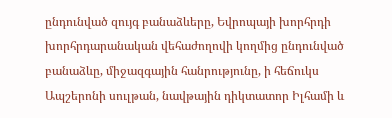ընդունված զույգ բանաձևերը, Եվրոպայի խորհրդի խորհրդարանական վեհաժողովի կողմից ընդունված բանաձևը, միջազգային հանրությունը, ի հեճուկս Ապշերոնի սուլթան, նավթային դիկտատոր Իլհամի և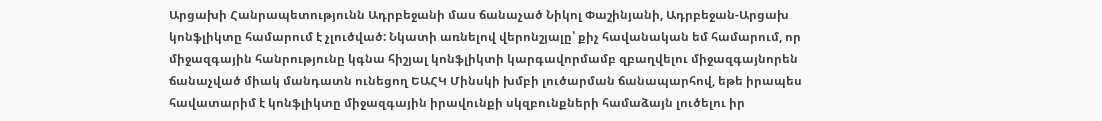Արցախի Հանրապետությունն Ադրբեջանի մաս ճանաչած Նիկոլ Փաշինյանի, Ադրբեջան-Արցախ կոնֆլիկտը համարում է չլուծված: Նկատի առնելով վերոնշյալը՝ քիչ հավանական եմ համարում, որ միջազգային հանրությունը կգնա հիշյալ կոնֆլիկտի կարգավորմամբ զբաղվելու միջազգայնորեն ճանաչված միակ մանդատն ունեցող ԵԱՀԿ Մինսկի խմբի լուծարման ճանապարհով, եթե իրապես հավատարիմ է կոնֆլիկտը միջազգային իրավունքի սկզբունքների համաձայն լուծելու իր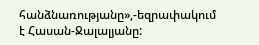հանձնառությանը»,-եզրափակում է Հասան-Ջալալյանը: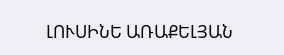ԼՈՒՍԻՆԵ ԱՌԱՔԵԼՅԱՆ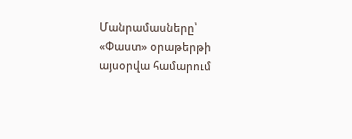Մանրամասները՝ «Փաստ» օրաթերթի այսօրվա համարում